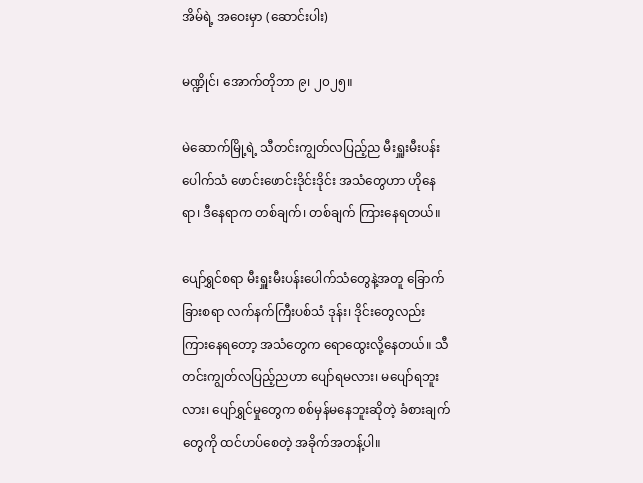အိမ်ရဲ့ အဝေးမှာ (ဆောင်းပါး)

မဏ္ဍိုင်၊ အောက်တိုဘာ ၉၊ ၂၀၂၅။

မဲဆောက်မြို့ရဲ့ သီတင်းကျွတ်လပြည့်ည မီးရှူးမီးပန်းပေါက်သံ ဖောင်းဖောင်းဒိုင်းဒိုင်း အသံတွေဟာ ဟိုနေရာ၊ ဒီနေရာက တစ်ချက်၊ တစ်ချက် ကြားနေရတယ်။

ပျော်ရွှင်စရာ မီးရှူးမီးပန်းပေါက်သံတွေနဲ့အတူ ခြောက်ခြားစရာ လက်နက်ကြီးပစ်သံ ဒုန်း၊ ဒိုင်းတွေလည်း ကြားနေရတော့ အသံတွေက ရောထွေးလို့နေတယ်။ သီတင်းကျွတ်လပြည့်ညဟာ ပျော်ရမလား၊ မပျော်ရဘူးလား၊ ပျော်ရွှင်မှုတွေက စစ်မှန်မနေဘူးဆိုတဲ့ ခံစားချက်တွေကို ထင်ဟပ်စေတဲ့ အခိုက်အတန့်ပါ။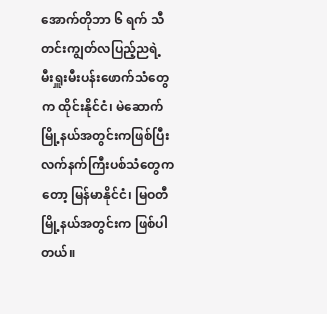အောက်တိုဘာ ၆ ရက် သီတင်းကျွတ်လပြည့်ညရဲ့ မီးရှူးမီးပန်းဖောက်သံတွေက ထိုင်းနိုင်ငံ၊ မဲဆောက်မြို့နယ်အတွင်းကဖြစ်ပြီး လက်နက်ကြီးပစ်သံတွေကတော့ မြန်မာနိုင်ငံ၊ မြဝတီမြို့နယ်အတွင်းက ဖြစ်ပါတယ်။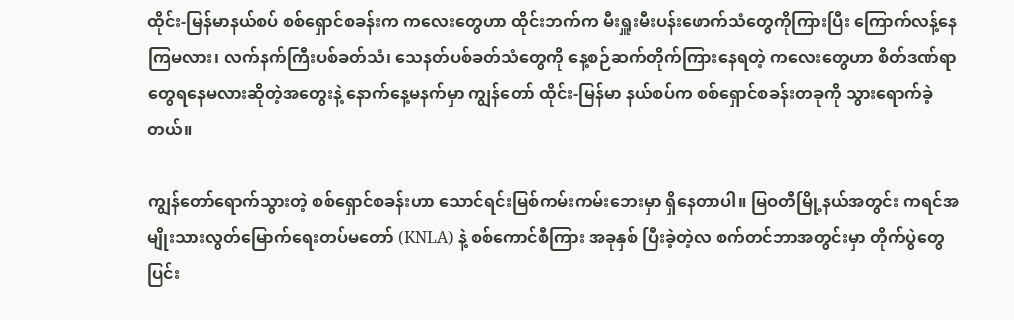ထိုင်း-မြန်မာနယ်စပ် စစ်ရှောင်စခန်းက ကလေးတွေဟာ ထိုင်းဘက်က မီးရှူးမီးပန်းဖောက်သံတွေကိုကြားပြီး ကြောက်လန့်နေကြမလား၊ လက်နက်ကြီးပစ်ခတ်သံ၊ သေနတ်ပစ်ခတ်သံတွေကို နေ့စဉ်ဆက်တိုက်ကြားနေရတဲ့ ကလေးတွေဟာ စိတ်ဒဏ်ရာတွေရနေမလားဆိုတဲ့အတွေးနဲ့ နောက်နေ့မနက်မှာ ကျွန်တော် ထိုင်း-မြန်မာ နယ်စပ်က စစ်ရှောင်စခန်းတခုကို သွားရောက်ခဲ့တယ်။

ကျွန်တော်ရောက်သွားတဲ့ စစ်ရှောင်စခန်းဟာ သောင်ရင်းမြစ်ကမ်းကမ်းဘေးမှာ ရှိနေတာပါ။ မြဝတီမြို့နယ်အတွင်း ကရင်အမျိုးသားလွတ်မြောက်ရေးတပ်မတော် (KNLA) နဲ့ စစ်ကောင်စီကြား အခုနှစ် ပြီးခဲ့တဲ့လ စက်တင်ဘာအတွင်းမှာ တိုက်ပွဲတွေ ပြင်း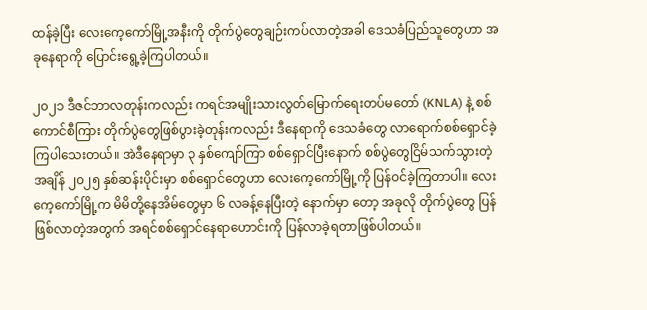ထန်ခဲ့ပြီး လေးကေ့ကော်မြို့အနီးကို တိုက်ပွဲတွေချဉ်းကပ်လာတဲ့အခါ ဒေသခံပြည်သူတွေဟာ အခုနေရာကို ပြောင်းရွေ့ခဲ့ကြပါတယ်။

၂၀၂၁ ဒီဇင်ဘာလတုန်းကလည်း ကရင်အမျိုးသားလွတ်မြောက်ရေးတပ်မတော် (KNLA) နဲ့ စစ်ကောင်စီကြား တိုက်ပွဲတွေဖြစ်ပွားခဲ့တုန်းကလည်း ဒီနေရာကို ဒေသခံတွေ လာရောက်စစ်ရှောင်ခဲ့ကြပါသေးတယ်။ အဲဒီနေရာမှာ ၃ နှစ်ကျော်ကြာ စစ်ရှောင်ပြီးနောက် စစ်ပွဲတွေငြိမ်သက်သွားတဲ့အချိန် ၂၀၂၅ နှစ်ဆန်းပိုင်းမှာ စစ်ရှောင်တွေဟာ လေးကေ့ကော်မြို့ကို ပြန်ဝင်ခဲ့ကြတာပါ။ လေးကေ့ကော်မြို့က မိမိတို့နေအိမ်တွေမှာ ၆ လခန့်နေပြီးတဲ့ နောက်မှာ တော့ အခုလို တိုက်ပွဲတွေ ပြန်ဖြစ်လာတဲ့အတွက် အရင်စစ်ရှောင်နေရာဟောင်းကို ပြန်လာခဲ့ရတာဖြစ်ပါတယ်။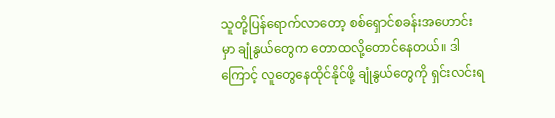သူတို့ပြန်ရောက်လာတော့ စစ်ရှောင်စခန်းအဟောင်းမှာ ချုံနွယ်တွေက တောထလို့တောင်နေတယ်။ ဒါကြောင့် လူတွေနေထိုင်နိုင်ဖို့ ချုံနွယ်တွေကို ရှင်းလင်းရ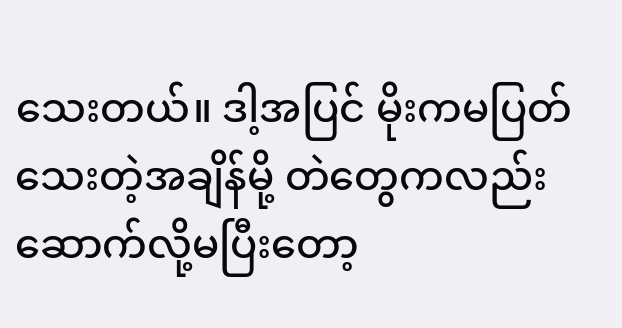သေးတယ်။ ဒါ့အပြင် မိုးကမပြတ်သေးတဲ့အချိန်မို့ တဲတွေကလည်း ဆောက်လို့မပြီးတော့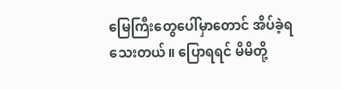မြေကြီးတွေပေါ်မှာတောင် အိပ်ခဲ့ရသေးတယ်။ ပြောရရင် မိမိတို့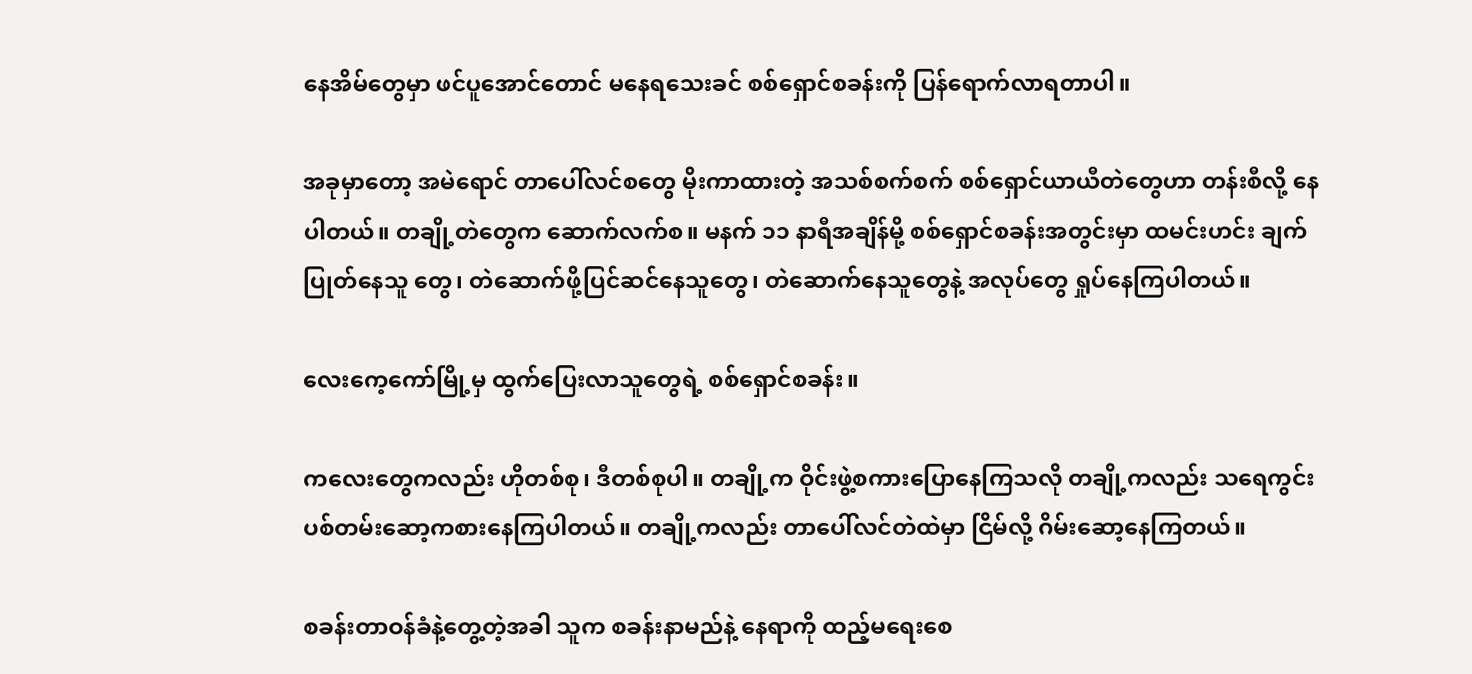နေအိမ်တွေမှာ ဖင်ပူအောင်တောင် မနေရသေးခင် စစ်ရှောင်စခန်းကို ပြန်ရောက်လာရတာပါ။

အခုမှာတော့ အမဲရောင် တာပေါ်လင်စတွေ မိုးကာထားတဲ့ အသစ်စက်စက် စစ်ရှောင်ယာယီတဲတွေဟာ တန်းစီလို့ နေပါတယ်။ တချို့တဲတွေက ဆောက်လက်စ။ မနက် ၁၁ နာရီအချိန်မို့ စစ်ရှောင်စခန်းအတွင်းမှာ ထမင်းဟင်း ချက်ပြုတ်နေသူ တွေ၊ တဲဆောက်ဖို့ပြင်ဆင်နေသူတွေ၊ တဲဆောက်နေသူတွေနဲ့ အလုပ်တွေ ရှုပ်နေကြပါတယ်။

လေးကေ့ကော်မြို့မှ ထွက်ပြေးလာသူတွေရဲ့ စစ်ရှောင်စခန်း။

ကလေးတွေကလည်း ဟိုတစ်စု၊ ဒီတစ်စုပါ။ တချို့က ဝိုင်းဖွဲ့စကားပြောနေကြသလို တချို့ကလည်း သရေကွင်း ပစ်တမ်းဆော့ကစားနေကြပါတယ်။ တချို့ကလည်း တာပေါ်လင်တဲထဲမှာ ငြိမ်လို့ ဂိမ်းဆော့နေကြတယ်။

စခန်းတာဝန်ခံနဲ့တွေ့တဲ့အခါ သူက စခန်းနာမည်နဲ့ နေရာကို ထည့်မရေးစေ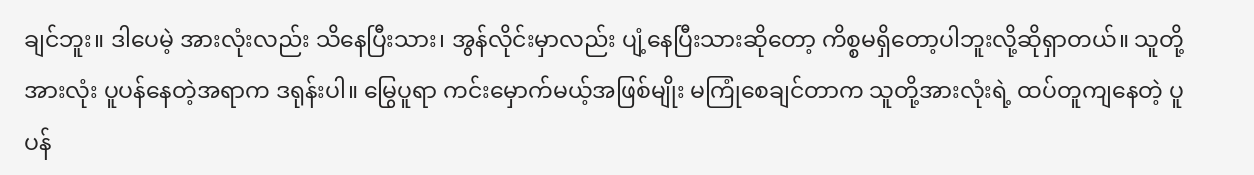ချင်ဘူး။ ဒါပေမဲ့ အားလုံးလည်း သိနေပြီးသား၊ အွန်လိုင်းမှာလည်း ပျံ့နေပြီးသားဆိုတော့ ကိစ္စမရှိတော့ပါဘူးလို့ဆိုရှာတယ်။ သူတို့အားလုံး ပူပန်နေတဲ့အရာက ဒရုန်းပါ။ မြွေပူရာ ကင်းမှောက်မယ့်အဖြစ်မျိုး မကြုံစေချင်တာက သူတို့အားလုံးရဲ့ ထပ်တူကျနေတဲ့ ပူပန်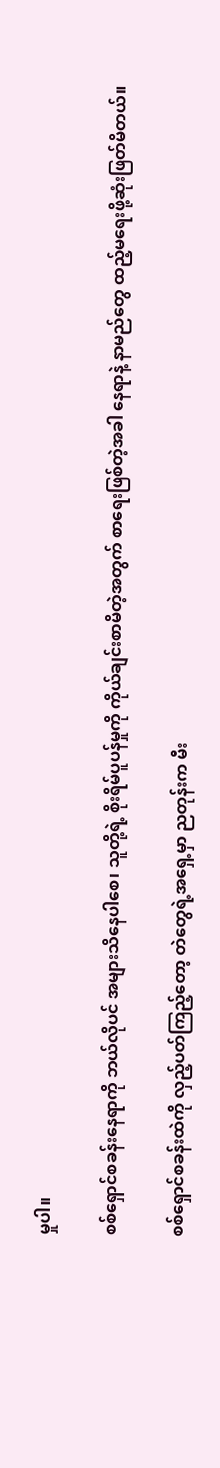မှုပါ။

စစ်ရှောင်စခန်းနေရာကို ဘယ်လိုပင် အများသိနေပါစေ၊ သူတို့ရဲ့ စိုးရိမ်ပူပန်မှုကို ကိုယ်ချင်းစာမိတဲ့အတွက် စာရေးဖြစ်တဲ့အခါ နေရာနဲ့ နာမည်တွေ ထည့်မရေးဖို့ဆုံးဖြတ်မိတယ်။

စစ်ရှောင်စခန်းထဲကို လှည့်ပတ်ကြည့်တော့ တဲတွေရဲ့အရှေ့မှာ ညတုန်းက မီး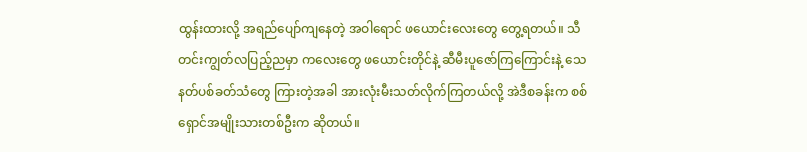ထွန်းထားလို့ အရည်ပျော်ကျနေတဲ့ အဝါရောင် ဖယောင်းလေးတွေ တွေ့ရတယ်။ သီတင်းကျွတ်လပြည့်ညမှာ ကလေးတွေ ဖယောင်းတိုင်နဲ့ ဆီမီးပူဇော်ကြကြောင်းနဲ့ သေနတ်ပစ်ခတ်သံတွေ ကြားတဲ့အခါ အားလုံးမီးသတ်လိုက်ကြတယ်လို့ အဲဒီစခန်းက စစ်ရှောင်အမျိုးသားတစ်ဦးက ဆိုတယ်။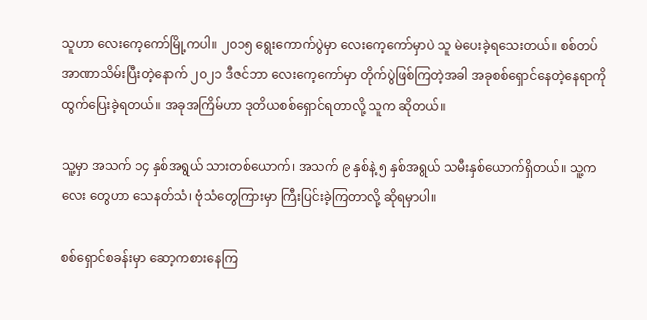သူဟာ လေးကေ့ကော်မြို့ကပါ။ ၂၀၁၅ ရွေးကောက်ပွဲမှာ လေးကေ့ကော်မှာပဲ သူ မဲပေးခဲ့ရသေးတယ်။ စစ်တပ် အာဏာသိမ်းပြီးတဲ့နောက် ၂၀၂၁ ဒီဇင်ဘာ လေးကေ့ကော်မှာ တိုက်ပွဲဖြစ်ကြတဲ့အခါ အခုစစ်ရှောင်နေတဲ့နေရာကို ထွက်ပြေးခဲ့ရတယ်။ အခုအကြိမ်ဟာ ဒုတိယစစ်ရှောင်ရတာလို့ သူက ဆိုတယ်။

သူ့မှာ အသက် ၁၄ နှစ်အရွယ် သားတစ်ယောက်၊ အသက် ၉ နှစ်နဲ့ ၅ နှစ်အရွယ် သမီးနှစ်ယောက်ရှိတယ်။ သူ့ကလေး တွေဟာ သေနတ်သံ၊ ဗုံသံတွေကြားမှာ ကြီးပြင်းခဲ့ကြတာလို့ ဆိုရမှာပါ။

စစ်ရှောင်စခန်းမှာ ဆော့ကစားနေကြ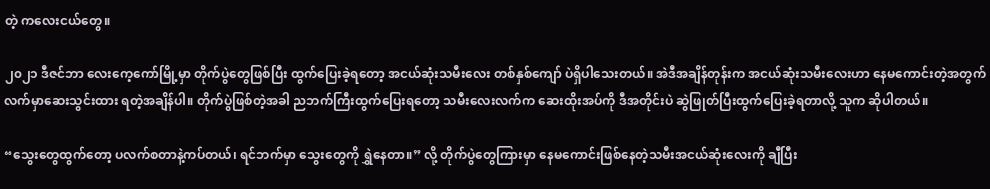တဲ့ ကလေးငယ်တွေ။

၂၀၂၁ ဒီဇင်ဘာ လေးကေ့ကော်မြို့မှာ တိုက်ပွဲတွေဖြစ်ပြီး ထွက်ပြေးခဲ့ရတော့ အငယ်ဆုံးသမီးလေး တစ်နှစ်ကျော် ပဲရှိပါသေးတယ်။ အဲဒီအချိန်တုန်းက အငယ်ဆုံးသမီးလေးဟာ နေမကောင်းတဲ့အတွက် လက်မှာဆေးသွင်းထား ရတဲ့အချိန်ပါ။ တိုက်ပွဲဖြစ်တဲ့အခါ ညဘက်ကြီးထွက်ပြေးရတော့ သမီးလေးလက်က ဆေးထိုးအပ်ကို ဒီအတိုင်းပဲ ဆွဲဖြုတ်ပြီးထွက်ပြေးခဲ့ရတာလို့ သူက ဆိုပါတယ်။

“သွေးတွေထွက်တော့ ပလက်စတာနဲ့ကပ်တယ်၊ ရင်ဘက်မှာ သွေးတွေကို ရွှဲနေတာ။” လို့ တိုက်ပွဲတွေကြားမှာ နေမကောင်းဖြစ်နေတဲ့သမီးအငယ်ဆုံးလေးကို ချီပြီး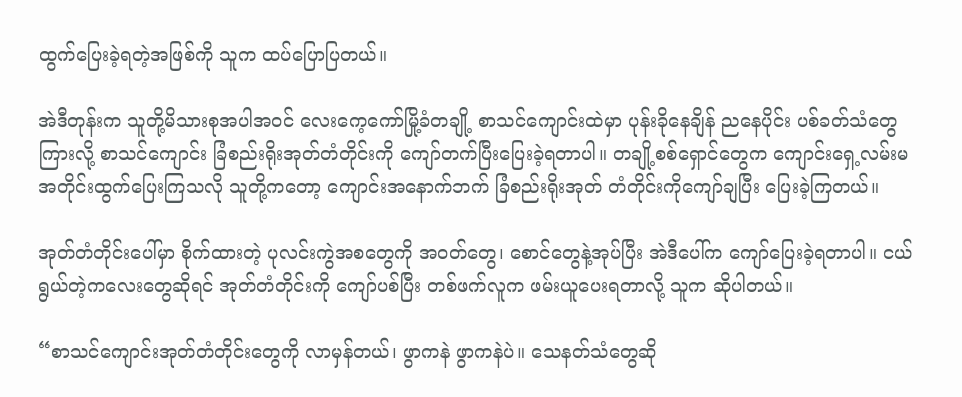ထွက်ပြေးခဲ့ရတဲ့အဖြစ်ကို သူက ထပ်ပြောပြတယ်။

အဲဒီတုန်းက သူတို့မိသားစုအပါအဝင် လေးကေ့ကော်မြို့ခံတချို့ စာသင်ကျောင်းထဲမှာ ပုန်းခိုနေချိန် ညနေပိုင်း ပစ်ခတ်သံတွေကြားလို့ စာသင်ကျောင်း ခြံစည်းရိုးအုတ်တံတိုင်းကို ကျော်တက်ပြီးပြေးခဲ့ရတာပါ။ တချို့စစ်ရှောင်တွေက ကျောင်းရှေ့လမ်းမအတိုင်းထွက်ပြေးကြသလို သူတို့ကတော့ ကျောင်းအနောက်ဘက် ခြံစည်းရိုးအုတ် တံတိုင်းကိုကျော်ချပြီး ပြေးခဲ့ကြတယ်။

အုတ်တံတိုင်းပေါ်မှာ စိုက်ထားတဲ့ ပုလင်းကွဲအစတွေကို အဝတ်တွေ၊ စောင်တွေနဲ့အုပ်ပြီး အဲဒီပေါ်က ကျော်ပြေးခဲ့ရတာပါ။ ငယ်ရွယ်တဲ့ကလေးတွေဆိုရင် အုတ်တံတိုင်းကို ကျော်ပစ်ပြီး တစ်ဖက်လူက ဖမ်းယူပေးရတာလို့ သူက ဆိုပါတယ်။

“စာသင်ကျောင်းအုတ်တံတိုင်းတွေကို လာမှန်တယ်၊ ဖွာကနဲ ဖွာကနဲပဲ။ သေနတ်သံတွေဆို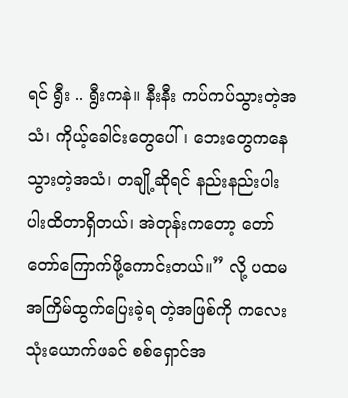ရင် ရွီး .. ရွီးကနဲ။ နီးနီး ကပ်ကပ်သွားတဲ့အသံ၊ ကိုယ့်ခေါင်းတွေပေါ်၊ ဘေးတွေကနေသွားတဲ့အသံ၊ တချို့ဆိုရင် နည်းနည်းပါးပါးထိတာရှိတယ်၊ အဲတုန်းကတော့ တော်တော်ကြောက်ဖို့ကောင်းတယ်။” လို့ ပထမအကြိမ်ထွက်ပြေးခဲ့ရ တဲ့အဖြစ်ကို ကလေးသုံးယောက်ဖခင် စစ်ရှောင်အ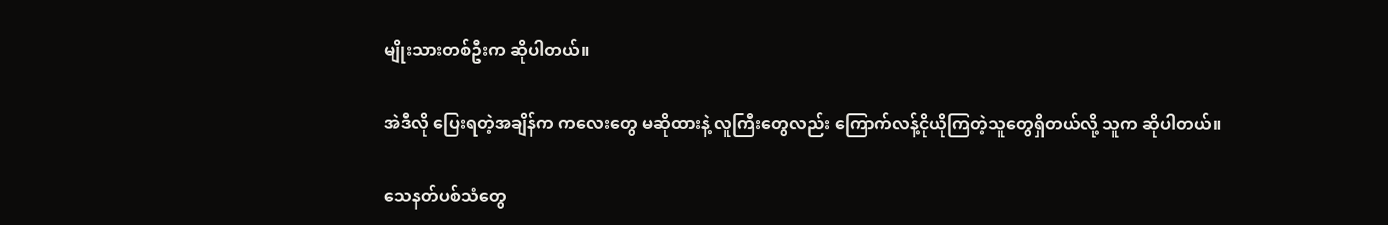မျိုးသားတစ်ဦးက ဆိုပါတယ်။

အဲဒီလို ပြေးရတဲ့အချိန်က ကလေးတွေ မဆိုထားနဲ့ လူကြီးတွေလည်း ကြောက်လန့်ငိုယိုကြတဲ့သူတွေရှိတယ်လို့ သူက ဆိုပါတယ်။

သေနတ်ပစ်သံတွေ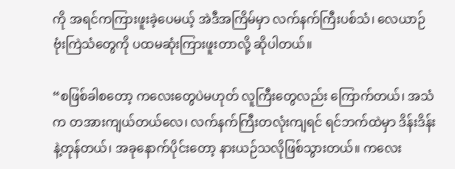ကို အရင်ကကြားဖူးခဲ့ပေမယ့် အဲဒီအကြိမ်မှာ လက်နက်ကြီးပစ်သံ၊ လေယာဉ်ဗုံးကြဲသံတွေကို ပထမဆုံးကြားဖူးတာလို့ ဆိုပါတယ်။

“စဖြစ်ခါစတော့ ကလေးတွေပဲမဟုတ် လူကြီးတွေလည်း ကြောက်တယ်၊ အသံက တအားကျယ်တယ်လေ၊ လက်နက်ကြီးတလုံးကျရင် ရင်ဘက်ထဲမှာ ဒိန်းဒိန်းနဲ့တုန်တယ်၊ အခုနောက်ပိုင်းတော့ နားယဉ်သလိုဖြစ်သွားတယ်။ ကလေး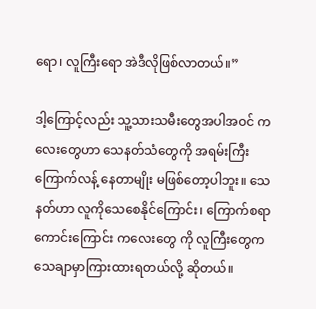ရော၊ လူကြီးရော အဲဒီလိုဖြစ်လာတယ်။”

ဒါ့ကြောင့်လည်း သူ့သားသမီးတွေအပါအဝင် ကလေးတွေဟာ သေနတ်သံတွေကို အရမ်းကြီး ကြောက်လန့် နေတာမျိုး မဖြစ်တော့ပါဘူး။ သေနတ်ဟာ လူကိုသေစေနိုင်ကြောင်း၊ ကြောက်စရာကောင်းကြောင်း ကလေးတွေ ကို လူကြီးတွေက သေချာမှာကြားထားရတယ်လို့ ဆိုတယ်။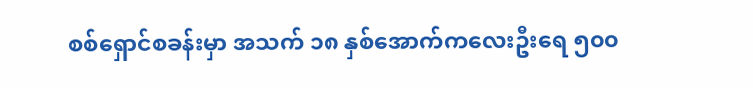စစ်ရှောင်စခန်းမှာ အသက် ၁၈ နှစ်အောက်ကလေးဦးရေ ၅၀၀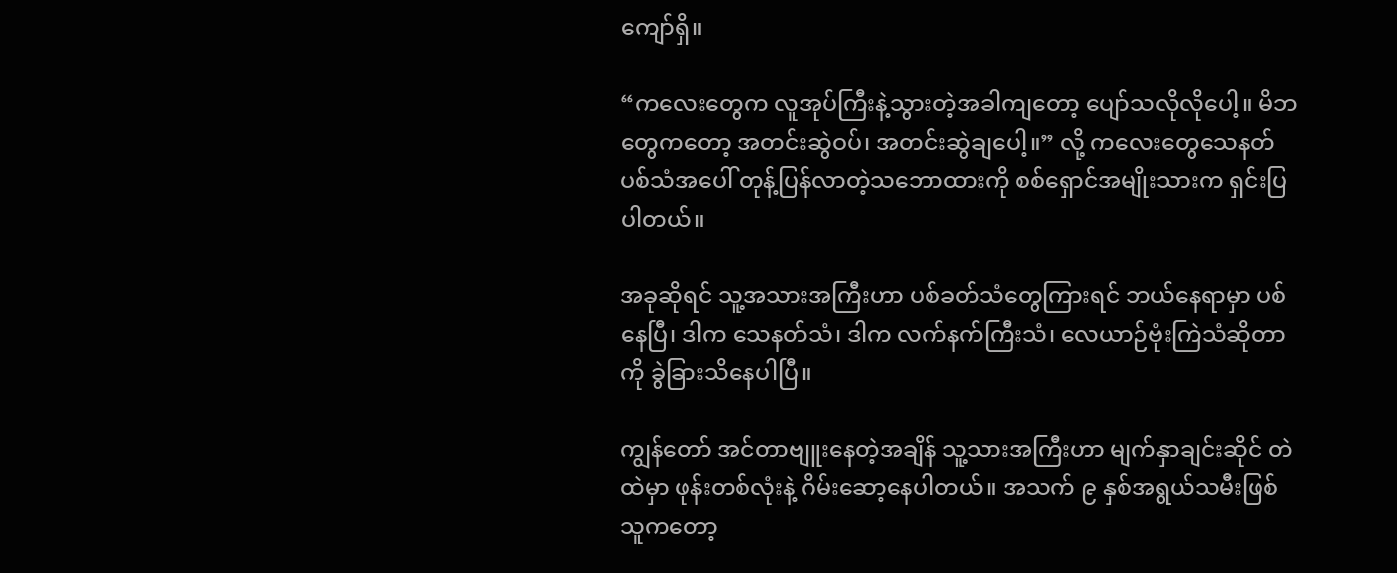ကျော်ရှိ။

“ကလေးတွေက လူအုပ်ကြီးနဲ့သွားတဲ့အခါကျတော့ ပျော်သလိုလိုပေါ့။ မိဘတွေကတော့ အတင်းဆွဲဝပ်၊ အတင်းဆွဲချပေါ့။” လို့ ကလေးတွေသေနတ်ပစ်သံအပေါ် တုန့်ပြန်လာတဲ့သဘောထားကို စစ်ရှောင်အမျိုးသားက ရှင်းပြပါတယ်။

အခုဆိုရင် သူ့အသားအကြီးဟာ ပစ်ခတ်သံတွေကြားရင် ဘယ်နေရာမှာ ပစ်နေပြီ၊ ဒါက သေနတ်သံ၊ ဒါက လက်နက်ကြီးသံ၊ လေယာဉ်ဗုံးကြဲသံဆိုတာကို ခွဲခြားသိနေပါပြီ။

ကျွန်တော် အင်တာဗျူးနေတဲ့အချိန် သူ့သားအကြီးဟာ မျက်နှာချင်းဆိုင် တဲထဲမှာ ဖုန်းတစ်လုံးနဲ့ ဂိမ်းဆော့နေပါတယ်။ အသက် ၉ နှစ်အရွယ်သမီးဖြစ်သူကတော့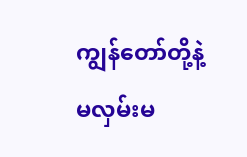ကျွန်တော်တို့နဲ့ မလှမ်းမ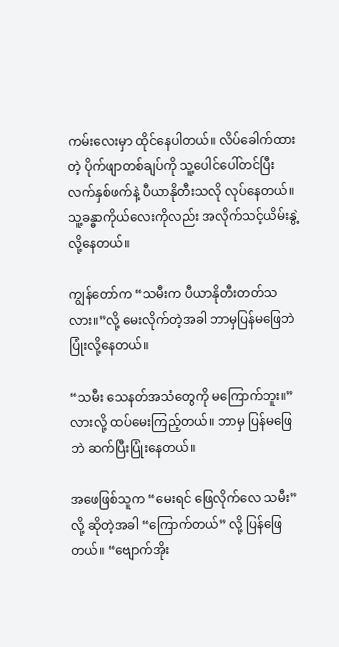ကမ်းလေးမှာ ထိုင်နေပါတယ်။ လိပ်ခေါက်ထားတဲ့ ပိုက်ဖျာတစ်ချပ်ကို သူ့ပေါင်ပေါ်တင်ပြီး လက်နှစ်ဖက်နဲ့ ပီယာနိုတီးသလို လုပ်နေတယ်။ သူ့ခန္ဓာကိုယ်လေးကိုလည်း အလိုက်သင့်ယိမ်းနွဲ့လို့နေတယ်။

ကျွန်တော်က “သမီးက ပီယာနိုတီးတတ်သလား။”လို့ မေးလိုက်တဲ့အခါ ဘာမှပြန်မဖြေဘဲ ပြုံးလို့နေတယ်။

“သမီး သေနတ်အသံတွေကို မကြောက်ဘူး။” လားလို့ ထပ်မေးကြည့်တယ်။ ဘာမှ ပြန်မဖြေဘဲ ဆက်ပြီးပြုံးနေတယ်။

အဖေဖြစ်သူက “မေးရင် ဖြေလိုက်လေ သမီး” လို့ ဆိုတဲ့အခါ “ကြောက်တယ်” လို့ ပြန်ဖြေတယ်။ “ဗျောက်အိုး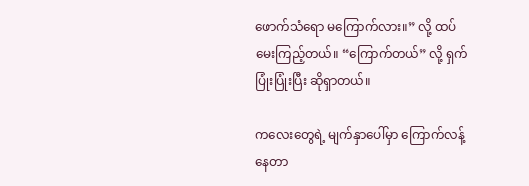ဖောက်သံရော မကြောက်လား။” လို့ ထပ်မေးကြည့်တယ်။ “ကြောက်တယ်” လို့ ရှက်ပြုံးပြုံးပြီး ဆိုရှာတယ်။

ကလေးတွေရဲ့ မျက်နှာပေါ်မှာ ကြောက်လန့်နေတာ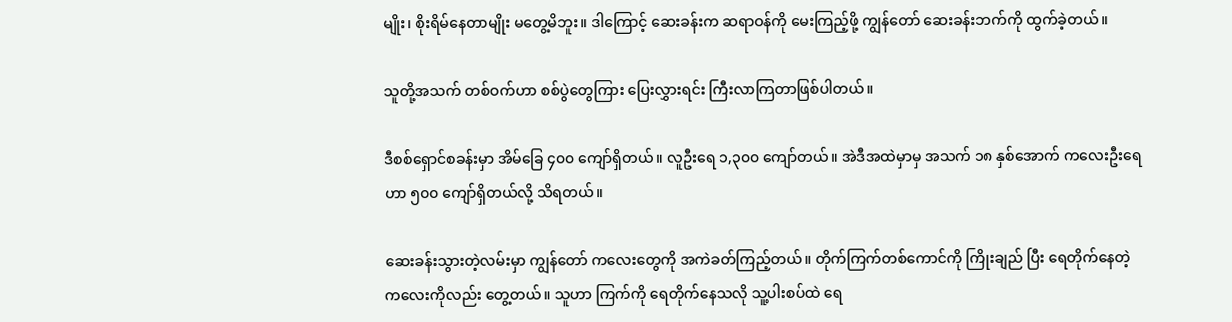မျိုး၊ စိုးရိမ်နေတာမျိုး မတွေ့မိဘူး။ ဒါကြောင့် ဆေးခန်းက ဆရာဝန်ကို မေးကြည့်ဖို့ ကျွန်တော် ဆေးခန်းဘက်ကို ထွက်ခဲ့တယ်။

သူတို့အသက် တစ်ဝက်ဟာ စစ်ပွဲတွေကြား ပြေးလွှားရင်း ကြီးလာကြတာဖြစ်ပါတယ်။

ဒီစစ်ရှောင်စခန်းမှာ အိမ်ခြေ ၄၀၀ ကျော်ရှိတယ်။ လူဦးရေ ၁,၃၀၀ ကျော်တယ်။ အဲဒီအထဲမှာမှ အသက် ၁၈ နှစ်အောက် ကလေးဦးရေဟာ ၅၀၀ ကျော်ရှိတယ်လို့ သိရတယ်။

ဆေးခန်းသွားတဲ့လမ်းမှာ ကျွန်တော် ကလေးတွေကို အကဲခတ်ကြည့်တယ်။ တိုက်ကြက်တစ်ကောင်ကို ကြိုးချည် ပြီး ရေတိုက်နေတဲ့ကလေးကိုလည်း တွေ့တယ်။ သူဟာ ကြက်ကို ရေတိုက်နေသလို သူ့ပါးစပ်ထဲ ရေ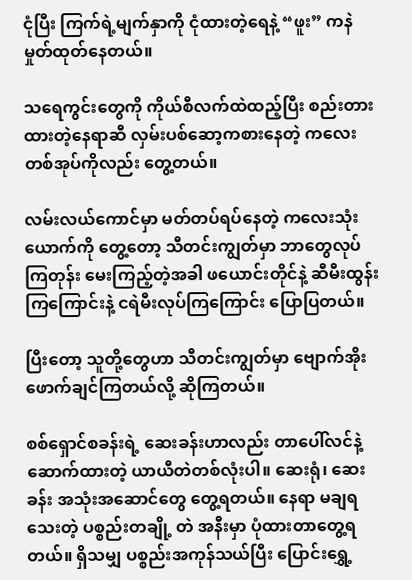ငုံပြီး ကြက်ရဲ့မျက်နှာကို ငုံထားတဲ့ရေနဲ့ “ဖူး” ကနဲ မှုတ်ထုတ်နေတယ်။

သရေကွင်းတွေကို ကိုယ်စီလက်ထဲထည့်ပြီး စည်းတားထားတဲ့နေရာဆီ လှမ်းပစ်ဆော့ကစားနေတဲ့ ကလေး တစ်အုပ်ကိုလည်း တွေ့တယ်။

လမ်းလယ်ကောင်မှာ မတ်တပ်ရပ်နေတဲ့ ကလေးသုံးယောက်ကို တွေ့တော့ သီတင်းကျွတ်မှာ ဘာတွေလုပ် ကြတုန်း မေးကြည့်တဲ့အခါ ဖယောင်းတိုင်နဲ့ ဆီမီးထွန်းကြကြောင်းနဲ့ ငရဲမီးလုပ်ကြကြောင်း ပြောပြတယ်။

ပြီးတော့ သူတို့တွေဟာ သီတင်းကျွတ်မှာ ဗျောက်အိုး ဖောက်ချင်ကြတယ်လို့ ဆိုကြတယ်။

စစ်ရှောင်စခန်းရဲ့ ဆေးခန်းဟာလည်း တာပေါ်လင်နဲ့ ဆောက်ထားတဲ့ ယာယီတဲတစ်လုံးပါ။ ဆေးရုံ၊ ဆေးခန်း အသုံးအဆောင်တွေ တွေ့ရတယ်။ နေရာ မချရသေးတဲ့ ပစ္စည်းတချို့ တဲ အနီးမှာ ပုံထားတာတွေ့ရတယ်။ ရှိသမျှ ပစ္စည်းအကုန်သယ်ပြီး ပြောင်းရွှေ့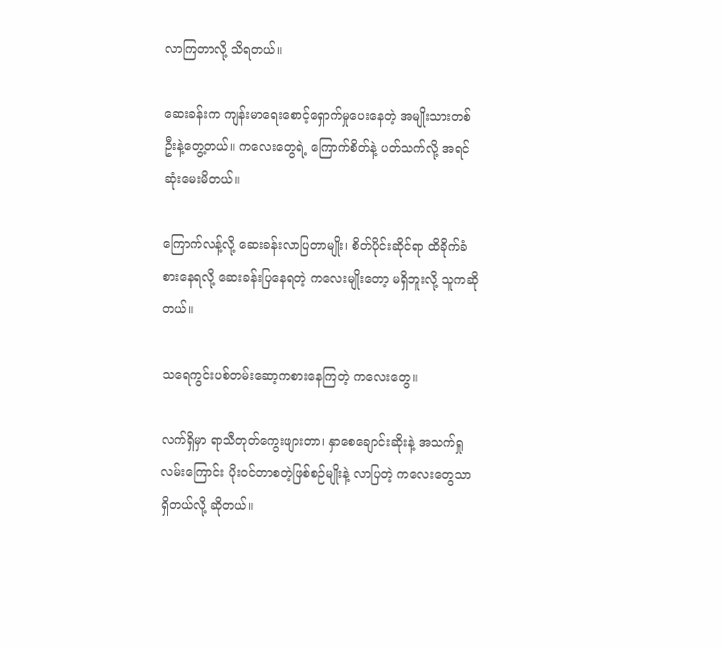လာကြတာလို့ သိရတယ်။

ဆေးခန်းက ကျန်းမာရေးစောင့်ရှောက်မှုပေးနေတဲ့ အမျိုးသားတစ်ဦးနဲ့တွေ့တယ်။ ကလေးတွေရဲ့ ကြောက်စိတ်နဲ့ ပတ်သက်လို့ အရင်ဆုံးမေးမိတယ်။

ကြောက်လန့်လို့ ဆေးခန်းလာပြတာမျိုး၊ စိတ်ပိုင်းဆိုင်ရာ ထိခိုက်ခံစားနေရလို့ ဆေးခန်းပြနေရတဲ့ ကလေးမျိုးတော့ မရှိဘူးလို့ သူကဆိုတယ်။

သရေကွင်းပစ်တမ်းဆော့ကစားနေကြတဲ့ ကလေးတွေ။

လက်ရှိမှာ ရာသီတုတ်ကွေးဖျားတာ၊ နှာစေချောင်းဆိုးနဲ့ အသက်ရှုလမ်းကြောင်း ပိုးဝင်တာစတဲ့ဖြစ်စဉ်မျိုးနဲ့ လာပြတဲ့ ကလေးတွေသာရှိတယ်လို့ ဆိုတယ်။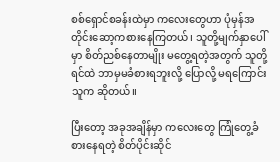စစ်ရှောင်စခန်းထဲမှာ ကလေးတွေဟာ ပုံမှန်အတိုင်းဆော့ကစားနေကြတယ်၊ သူတို့မျက်နှာပေါ်မှာ စိတ်ညစ်နေတာမျိုး မတွေ့ရတဲ့အတွက် သူတို့ရင်ထဲ ဘာမှမခံစားရဘူးလို့ ပြောလို့ မရကြောင်း သူက ဆိုတယ်။

ပြီးတော့ အခုအချိန်မှာ ကလေးတွေ ကြုံတွေ့ခံစားနေရတဲ့ စိတ်ပိုင်းဆိုင်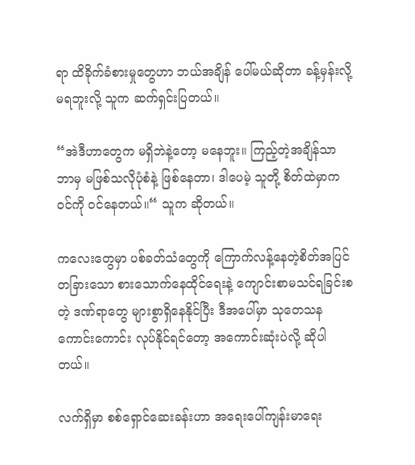ရာ ထိခိုက်ခံစားမှုတွေဟာ ဘယ်အချိန် ပေါ်မယ်ဆိုတာ ခန့်မှန်းလို့ မရဘူးလို့ သူက ဆက်ရှင်းပြတယ်။

“အဲဒီဟာတွေက မရှိဘဲနဲ့တော့ မနေဘူး။ ကြည့်တဲ့အချိန်သာ ဘာမှ မဖြစ်သလိုပုံစံနဲ့ ဖြစ်နေတာ၊ ဒါပေမဲ့ သူတို့ စိတ်ထဲမှာက ဝင်ကို ဝင်နေတယ်။“ သူက ဆိုတယ်။

ကလေးတွေမှာ ပစ်ခတ်သံတွေကို ကြောက်လန့်နေတဲ့စိတ်အပြင် တခြားသော စားသောက်နေထိုင်ရေးနဲ့ ကျောင်းစာမသင်ရခြင်းစတဲ့ ဒဏ်ရာတွေ များစွာရှိနေနိုင်ပြီး ဒီအပေါ်မှာ သုတေသနကောင်းကောင်း လုပ်နိုင်ရင်တော့ အကောင်းဆုံးပဲလို့ ဆိုပါတယ်။

လက်ရှိမှာ စစ်ရှောင်ဆေးခန်းဟာ အရေးပေါ်ကျန်းမာရေး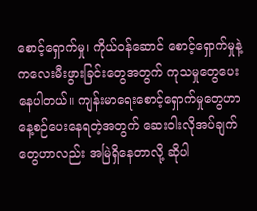စောင့်ရှောက်မှု၊ ကိုယ်ဝန်ဆောင် စောင့်ရှောက်မှုနဲ့ ကလေးမီးဖွားခြင်းတွေအတွက် ကုသမှုတွေပေးနေပါတယ်။ ကျန်းမာရေးစောင့်ရှောက်မှုတွေဟာ နေ့စဉ်ပေးနေရတဲ့အတွက် ဆေးဝါးလိုအပ်ချက်တွေဟာလည်း အမြဲရှိနေတာလို့ ဆိုပါ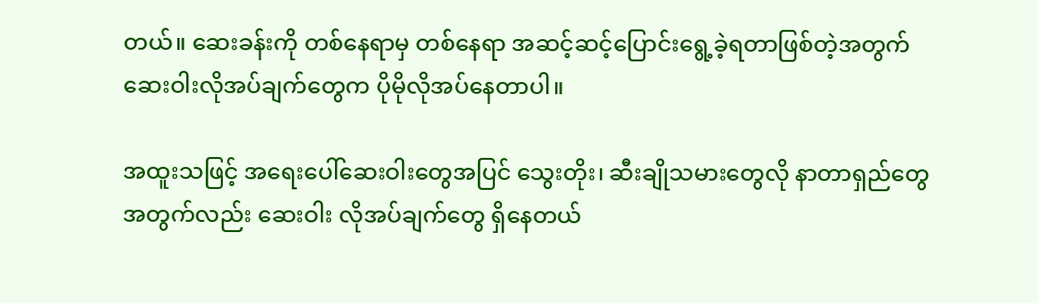တယ်။ ဆေးခန်းကို တစ်နေရာမှ တစ်နေရာ အဆင့်ဆင့်ပြောင်းရွေ့ခဲ့ရတာဖြစ်တဲ့အတွက် ဆေးဝါးလိုအပ်ချက်တွေက ပိုမိုလိုအပ်နေတာပါ။

အထူးသဖြင့် အရေးပေါ်ဆေးဝါးတွေအပြင် သွေးတိုး၊ ဆီးချိုသမားတွေလို နာတာရှည်တွေအတွက်လည်း ဆေးဝါး လိုအပ်ချက်တွေ ရှိနေတယ်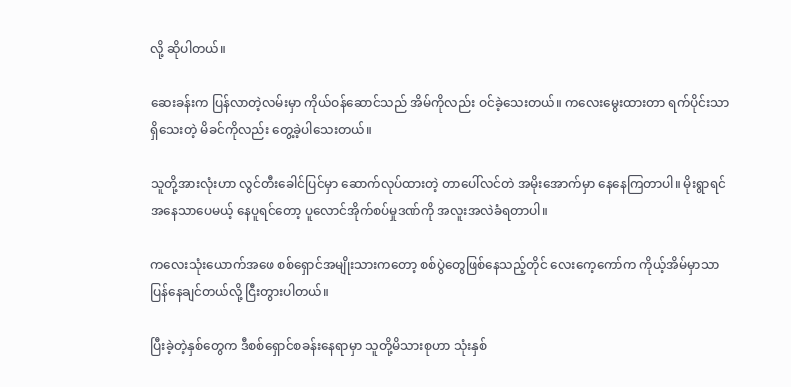လို့ ဆိုပါတယ်။

ဆေးခန်းက ပြန်လာတဲ့လမ်းမှာ ကိုယ်ဝန်ဆောင်သည် အိမ်ကိုလည်း ဝင်ခဲ့သေးတယ်။ ကလေးမွေးထားတာ ရက်ပိုင်းသာရှိသေးတဲ့ မိခင်ကိုလည်း တွေ့ခဲ့ပါသေးတယ်။

သူတို့အားလုံးဟာ လွင်တီးခေါင်ပြင်မှာ ဆောက်လုပ်ထားတဲ့ တာပေါ်လင်တဲ အမိုးအောက်မှာ နေနေကြတာပါ။ မိုးရွာရင် အနေသာပေမယ့် နေပူရင်တော့ ပူလောင်အိုက်စပ်မှုဒဏ်ကို အလူးအလဲခံရတာပါ။

ကလေးသုံးယောက်အဖေ စစ်ရှောင်အမျိုးသားကတော့ စစ်ပွဲတွေဖြစ်နေသည့်တိုင် လေးကေ့ကော်က ကိုယ့်အိမ်မှာသာ ပြန်နေချင်တယ်လို့ ငြီးတွားပါတယ်။

ပြီးခဲ့တဲ့နှစ်တွေက ဒီစစ်ရှောင်စခန်းနေရာမှာ သူတို့မိသားစုဟာ သုံးနှစ်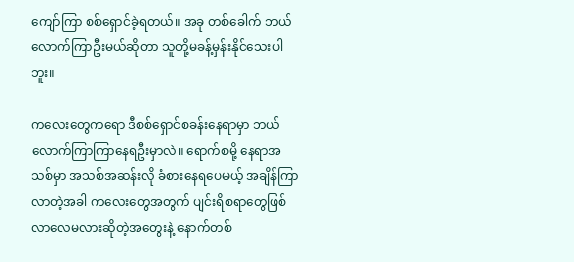ကျော်ကြာ စစ်ရှောင်ခဲ့ရတယ်။ အခု တစ်ခေါက် ဘယ်လောက်ကြာဦးမယ်ဆိုတာ သူတို့မခန့်မှန်းနိုင်သေးပါဘူး။

ကလေးတွေကရော ဒီစစ်ရှောင်စခန်းနေရာမှာ ဘယ်လောက်ကြာကြာနေရဦးမှာလဲ။ ရောက်စမို့ နေရာအသစ်မှာ အသစ်အဆန်းလို ခံစားနေရပေမယ့် အချိန်ကြာလာတဲ့အခါ ကလေးတွေအတွက် ပျင်းရိစရာတွေဖြစ်လာလေမလားဆိုတဲ့အတွေးနဲ့ နောက်တစ်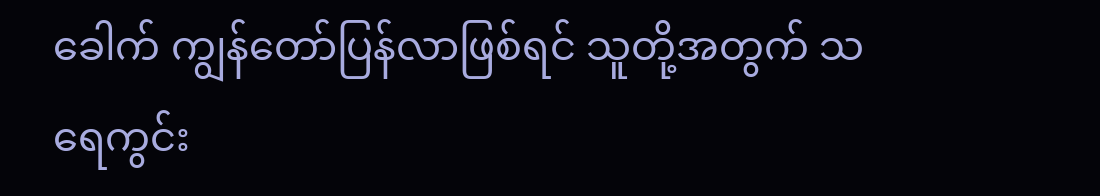ခေါက် ကျွန်တော်ပြန်လာဖြစ်ရင် သူတို့အတွက် သရေကွင်း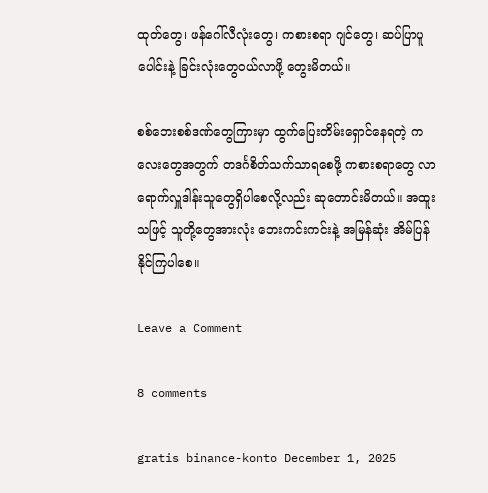ထုတ်တွေ၊ ဖန်ဂေါ်လီလုံးတွေ၊ ကစားစရာ ဂျင်တွေ၊ ဆပ်ပြာပူပေါင်းနဲ့ ခြင်းလုံးတွေဝယ်လာဖို့ တွေးမိတယ်။

စစ်ဘေးစစ်ဒဏ်တွေကြားမှာ ထွက်ပြေးတိမ်းရှောင်နေရတဲ့ ကလေးတွေအတွက် တဒင်္ဂစိတ်သက်သာရစေဖို့ ကစားစရာတွေ လာရောက်လှူဒါန်းသူတွေရှိပါစေလို့လည်း ဆုတောင်းမိတယ်။ အထူးသဖြင့် သူတို့တွေအားလုံး ဘေးကင်းကင်းနဲ့ အမြန်ဆုံး အိမ်ပြန်နိုင်ကြပါစေ။

Leave a Comment

8 comments

gratis binance-konto December 1, 2025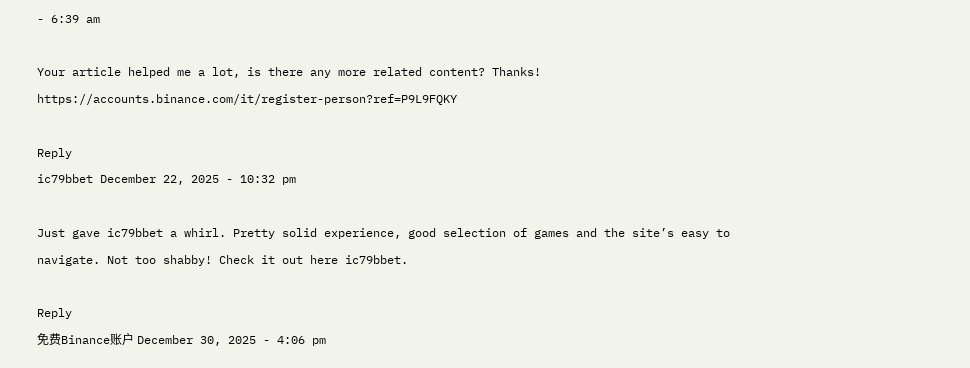- 6:39 am

Your article helped me a lot, is there any more related content? Thanks! https://accounts.binance.com/it/register-person?ref=P9L9FQKY

Reply
ic79bbet December 22, 2025 - 10:32 pm

Just gave ic79bbet a whirl. Pretty solid experience, good selection of games and the site’s easy to navigate. Not too shabby! Check it out here ic79bbet.

Reply
免费Binance账户 December 30, 2025 - 4:06 pm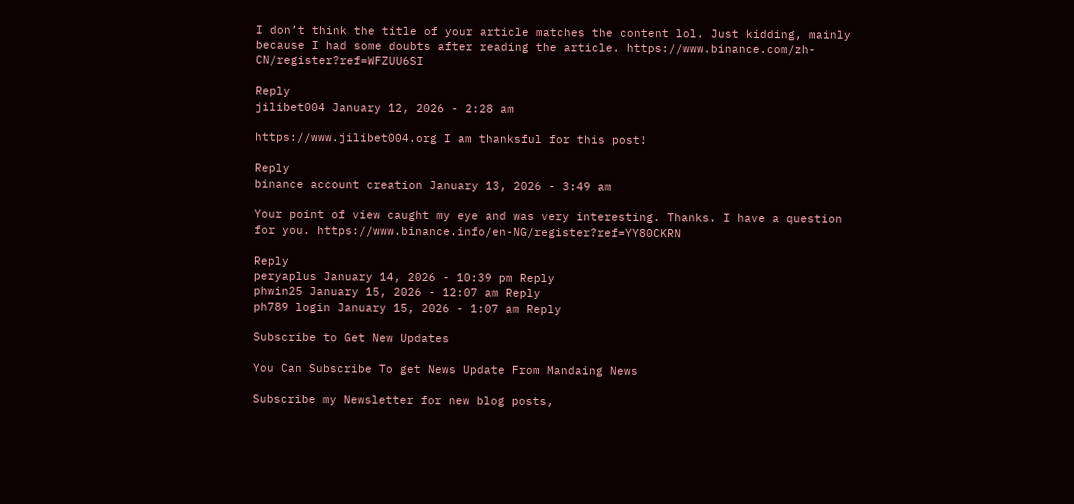I don’t think the title of your article matches the content lol. Just kidding, mainly because I had some doubts after reading the article. https://www.binance.com/zh-CN/register?ref=WFZUU6SI

Reply
jilibet004 January 12, 2026 - 2:28 am

https://www.jilibet004.org I am thanksful for this post!

Reply
binance account creation January 13, 2026 - 3:49 am

Your point of view caught my eye and was very interesting. Thanks. I have a question for you. https://www.binance.info/en-NG/register?ref=YY80CKRN

Reply
peryaplus January 14, 2026 - 10:39 pm Reply
phwin25 January 15, 2026 - 12:07 am Reply
ph789 login January 15, 2026 - 1:07 am Reply

Subscribe to Get New Updates

You Can Subscribe To get News Update From Mandaing News

Subscribe my Newsletter for new blog posts,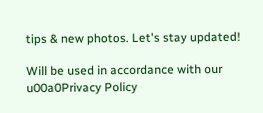tips & new photos. Let's stay updated!

Will be used in accordance with our u00a0Privacy Policy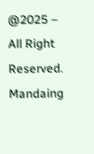@2025 – All Right Reserved. Mandaing